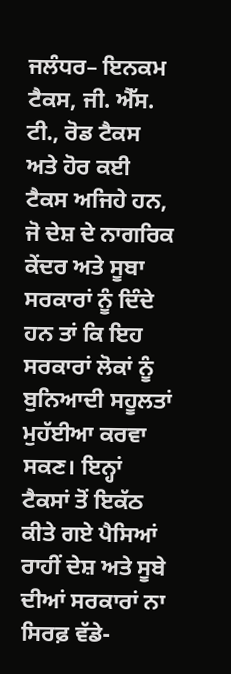ਜਲੰਧਰ– ਇਨਕਮ ਟੈਕਸ, ਜੀ. ਐੱਸ. ਟੀ., ਰੋਡ ਟੈਕਸ ਅਤੇ ਹੋਰ ਕਈ ਟੈਕਸ ਅਜਿਹੇ ਹਨ, ਜੋ ਦੇਸ਼ ਦੇ ਨਾਗਰਿਕ ਕੇਂਦਰ ਅਤੇ ਸੂਬਾ ਸਰਕਾਰਾਂ ਨੂੰ ਦਿੰਦੇ ਹਨ ਤਾਂ ਕਿ ਇਹ ਸਰਕਾਰਾਂ ਲੋਕਾਂ ਨੂੰ ਬੁਨਿਆਦੀ ਸਹੂਲਤਾਂ ਮੁਹੱਈਆ ਕਰਵਾ ਸਕਣ। ਇਨ੍ਹਾਂ ਟੈਕਸਾਂ ਤੋਂ ਇਕੱਠ ਕੀਤੇ ਗਏ ਪੈਸਿਆਂ ਰਾਹੀਂ ਦੇਸ਼ ਅਤੇ ਸੂਬੇ ਦੀਆਂ ਸਰਕਾਰਾਂ ਨਾ ਸਿਰਫ਼ ਵੱਡੇ-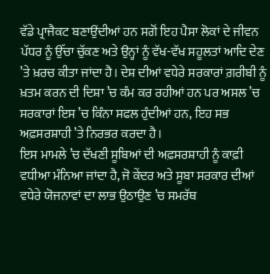ਵੱਡੇ ਪ੍ਰਾਜੈਕਟ ਬਣਾਉਂਦੀਆਂ ਹਨ ਸਗੋਂ ਇਹ ਪੈਸਾ ਲੋਕਾਂ ਦੇ ਜੀਵਨ ਪੱਧਰ ਨੂੰ ਉੱਚਾ ਚੁੱਕਣ ਅਤੇ ਉਨ੍ਹਾਂ ਨੂੰ ਵੱਖ-ਵੱਖ ਸਹੂਲਤਾਂ ਆਦਿ ਦੇਣ ’ਤੇ ਖ਼ਰਚ ਕੀਤਾ ਜਾਂਦਾ ਹੈ। ਦੇਸ਼ ਦੀਆਂ ਵਧੇਰੇ ਸਰਕਾਰਾਂ ਗ਼ਰੀਬੀ ਨੂੰ ਖ਼ਤਮ ਕਰਨ ਦੀ ਦਿਸ਼ਾ ’ਚ ਕੰਮ ਕਰ ਰਹੀਆਂ ਹਨ ਪਰ ਅਸਲ ’ਚ ਸਰਕਾਰਾਂ ਇਸ ’ਚ ਕਿੰਨਾ ਸਫਲ ਹੁੰਦੀਆਂ ਹਨ, ਇਹ ਸਭ ਅਫ਼ਸਰਸ਼ਾਹੀ ’ਤੇ ਨਿਰਭਰ ਕਰਦਾ ਹੈ।
ਇਸ ਮਾਮਲੇ ’ਚ ਦੱਖਣੀ ਸੂਬਿਆਂ ਦੀ ਅਫ਼ਸਰਸ਼ਾਹੀ ਨੂੰ ਕਾਫ਼ੀ ਵਧੀਆ ਮੰਨਿਆ ਜਾਂਦਾ ਹੈ, ਜੋ ਕੇਂਦਰ ਅਤੇ ਸੂਬਾ ਸਰਕਾਰ ਦੀਆਂ ਵਧੇਰੇ ਯੋਜਨਾਵਾਂ ਦਾ ਲਾਭ ਉਠਾਉਣ ’ਚ ਸਮਰੱਥ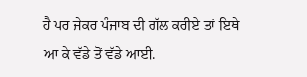ਹੈ ਪਰ ਜੇਕਰ ਪੰਜਾਬ ਦੀ ਗੱਲ ਕਰੀਏ ਤਾਂ ਇਥੇ ਆ ਕੇ ਵੱਡੇ ਤੋਂ ਵੱਡੇ ਆਈ.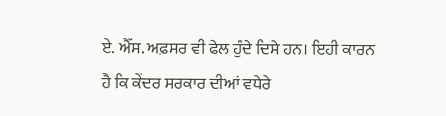ਏ. ਐੱਸ. ਅਫ਼ਸਰ ਵੀ ਫੇਲ ਹੁੰਦੇ ਦਿਸੇ ਹਨ। ਇਹੀ ਕਾਰਨ ਹੈ ਕਿ ਕੇਂਦਰ ਸਰਕਾਰ ਦੀਆਂ ਵਧੇਰੇ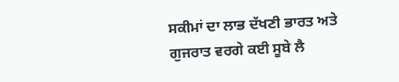ਸਕੀਮਾਂ ਦਾ ਲਾਭ ਦੱਖਣੀ ਭਾਰਤ ਅਤੇ ਗੁਜਰਾਤ ਵਰਗੇ ਕਈ ਸੂਬੇ ਲੈ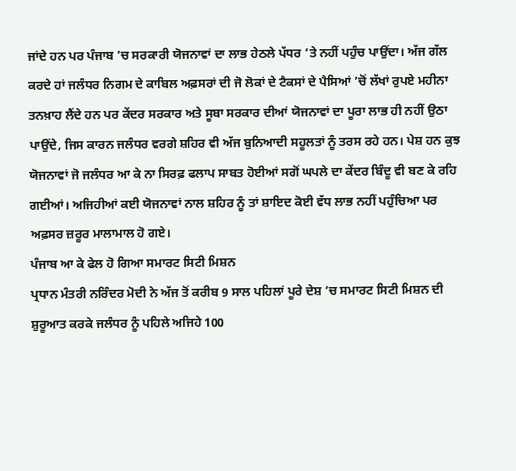ਜਾਂਦੇ ਹਨ ਪਰ ਪੰਜਾਬ ’ਚ ਸਰਕਾਰੀ ਯੋਜਨਾਵਾਂ ਦਾ ਲਾਭ ਹੇਠਲੇ ਪੱਧਰ ’ਤੇ ਨਹੀਂ ਪਹੁੰਚ ਪਾਉਂਦਾ। ਅੱਜ ਗੱਲ ਕਰਦੇ ਹਾਂ ਜਲੰਧਰ ਨਿਗਮ ਦੇ ਕਾਬਿਲ ਅਫ਼ਸਰਾਂ ਦੀ ਜੋ ਲੋਕਾਂ ਦੇ ਟੈਕਸਾਂ ਦੇ ਪੈਸਿਆਂ ’ਚੋਂ ਲੱਖਾਂ ਰੁਪਏ ਮਹੀਨਾ ਤਨਖ਼ਾਹ ਲੈਂਦੇ ਹਨ ਪਰ ਕੇਂਦਰ ਸਰਕਾਰ ਅਤੇ ਸੂਬਾ ਸਰਕਾਰ ਦੀਆਂ ਯੋਜਨਾਵਾਂ ਦਾ ਪੂਰਾ ਲਾਭ ਹੀ ਨਹੀਂ ਉਠਾ ਪਾਉਂਦੇ, ਜਿਸ ਕਾਰਨ ਜਲੰਧਰ ਵਰਗੇ ਸ਼ਹਿਰ ਵੀ ਅੱਜ ਬੁਨਿਆਦੀ ਸਹੂਲਤਾਂ ਨੂੰ ਤਰਸ ਰਹੇ ਹਨ। ਪੇਸ਼ ਹਨ ਕੁਝ ਯੋਜਨਾਵਾਂ ਜੋ ਜਲੰਧਰ ਆ ਕੇ ਨਾ ਸਿਰਫ਼ ਫਲਾਪ ਸਾਬਤ ਹੋਈਆਂ ਸਗੋਂ ਘਪਲੇ ਦਾ ਕੇਂਦਰ ਬਿੰਦੂ ਵੀ ਬਣ ਕੇ ਰਹਿ ਗਈਆਂ। ਅਜਿਹੀਆਂ ਕਈ ਯੋਜਨਾਵਾਂ ਨਾਲ ਸ਼ਹਿਰ ਨੂੰ ਤਾਂ ਸ਼ਾਇਦ ਕੋਈ ਵੱਧ ਲਾਭ ਨਹੀਂ ਪਹੁੰਚਿਆ ਪਰ ਅਫ਼ਸਰ ਜ਼ਰੂਰ ਮਾਲਾਮਾਲ ਹੋ ਗਏ।
ਪੰਜਾਬ ਆ ਕੇ ਫੇਲ ਹੋ ਗਿਆ ਸਮਾਰਟ ਸਿਟੀ ਮਿਸ਼ਨ
ਪ੍ਰਧਾਨ ਮੰਤਰੀ ਨਰਿੰਦਰ ਮੋਦੀ ਨੇ ਅੱਜ ਤੋਂ ਕਰੀਬ 9 ਸਾਲ ਪਹਿਲਾਂ ਪੂਰੇ ਦੇਸ਼ ’ਚ ਸਮਾਰਟ ਸਿਟੀ ਮਿਸ਼ਨ ਦੀ ਸ਼ੁਰੂਆਤ ਕਰਕੇ ਜਲੰਧਰ ਨੂੰ ਪਹਿਲੇ ਅਜਿਹੇ 100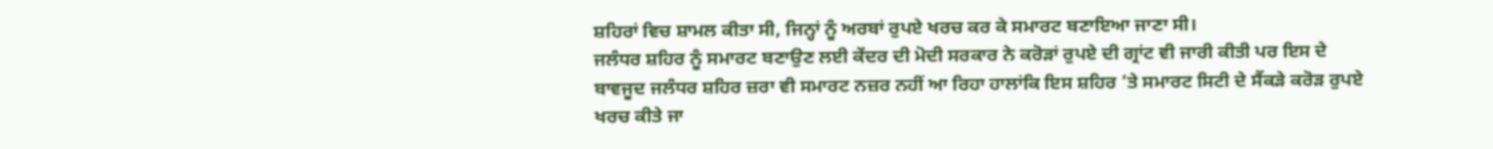ਸ਼ਹਿਰਾਂ ਵਿਚ ਸ਼ਾਮਲ ਕੀਤਾ ਸੀ, ਜਿਨ੍ਹਾਂ ਨੂੰ ਅਰਬਾਂ ਰੁਪਏ ਖਰਚ ਕਰ ਕੇ ਸਮਾਰਟ ਬਣਾਇਆ ਜਾਣਾ ਸੀ।
ਜਲੰਧਰ ਸ਼ਹਿਰ ਨੂੰ ਸਮਾਰਟ ਬਣਾਉਣ ਲਈ ਕੇਂਦਰ ਦੀ ਮੋਦੀ ਸਰਕਾਰ ਨੇ ਕਰੋੜਾਂ ਰੁਪਏ ਦੀ ਗ੍ਰਾਂਟ ਵੀ ਜਾਰੀ ਕੀਤੀ ਪਰ ਇਸ ਦੇ ਬਾਵਜੂਦ ਜਲੰਧਰ ਸ਼ਹਿਰ ਜ਼ਰਾ ਵੀ ਸਮਾਰਟ ਨਜ਼ਰ ਨਹੀਂ ਆ ਰਿਹਾ ਹਾਲਾਂਕਿ ਇਸ ਸ਼ਹਿਰ ’ਤੇ ਸਮਾਰਟ ਸਿਟੀ ਦੇ ਸੈਂਕੜੇ ਕਰੋੜ ਰੁਪਏ ਖਰਚ ਕੀਤੇ ਜਾ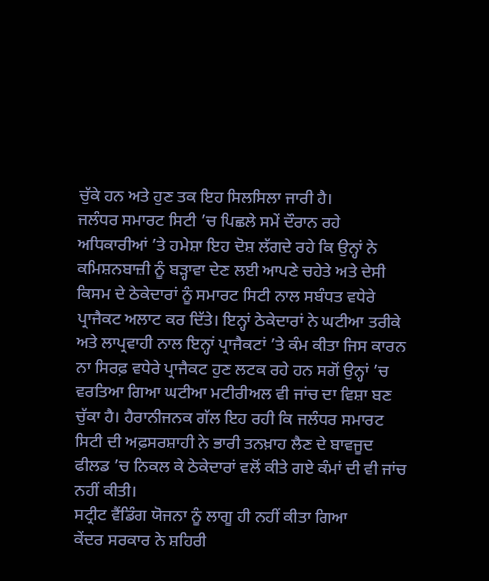ਚੁੱਕੇ ਹਨ ਅਤੇ ਹੁਣ ਤਕ ਇਹ ਸਿਲਸਿਲਾ ਜਾਰੀ ਹੈ।
ਜਲੰਧਰ ਸਮਾਰਟ ਸਿਟੀ ’ਚ ਪਿਛਲੇ ਸਮੇਂ ਦੌਰਾਨ ਰਹੇ ਅਧਿਕਾਰੀਆਂ ’ਤੇ ਹਮੇਸ਼ਾ ਇਹ ਦੋਸ਼ ਲੱਗਦੇ ਰਹੇ ਕਿ ਉਨ੍ਹਾਂ ਨੇ ਕਮਿਸ਼ਨਬਾਜ਼ੀ ਨੂੰ ਬੜ੍ਹਾਵਾ ਦੇਣ ਲਈ ਆਪਣੇ ਚਹੇਤੇ ਅਤੇ ਦੇਸੀ ਕਿਸਮ ਦੇ ਠੇਕੇਦਾਰਾਂ ਨੂੰ ਸਮਾਰਟ ਸਿਟੀ ਨਾਲ ਸਬੰਧਤ ਵਧੇਰੇ ਪ੍ਰਾਜੈਕਟ ਅਲਾਟ ਕਰ ਦਿੱਤੇ। ਇਨ੍ਹਾਂ ਠੇਕੇਦਾਰਾਂ ਨੇ ਘਟੀਆ ਤਰੀਕੇ ਅਤੇ ਲਾਪ੍ਰਵਾਹੀ ਨਾਲ ਇਨ੍ਹਾਂ ਪ੍ਰਾਜੈਕਟਾਂ ’ਤੇ ਕੰਮ ਕੀਤਾ ਜਿਸ ਕਾਰਨ ਨਾ ਸਿਰਫ਼ ਵਧੇਰੇ ਪ੍ਰਾਜੈਕਟ ਹੁਣ ਲਟਕ ਰਹੇ ਹਨ ਸਗੋਂ ਉਨ੍ਹਾਂ ’ਚ ਵਰਤਿਆ ਗਿਆ ਘਟੀਆ ਮਟੀਰੀਅਲ ਵੀ ਜਾਂਚ ਦਾ ਵਿਸ਼ਾ ਬਣ ਚੁੱਕਾ ਹੈ। ਹੈਰਾਨੀਜਨਕ ਗੱਲ ਇਹ ਰਹੀ ਕਿ ਜਲੰਧਰ ਸਮਾਰਟ ਸਿਟੀ ਦੀ ਅਫ਼ਸਰਸ਼ਾਹੀ ਨੇ ਭਾਰੀ ਤਨਖ਼ਾਹ ਲੈਣ ਦੇ ਬਾਵਜੂਦ ਫੀਲਡ ’ਚ ਨਿਕਲ ਕੇ ਠੇਕੇਦਾਰਾਂ ਵਲੋਂ ਕੀਤੇ ਗਏ ਕੰਮਾਂ ਦੀ ਵੀ ਜਾਂਚ ਨਹੀਂ ਕੀਤੀ।
ਸਟ੍ਰੀਟ ਵੈਂਡਿੰਗ ਯੋਜਨਾ ਨੂੰ ਲਾਗੂ ਹੀ ਨਹੀਂ ਕੀਤਾ ਗਿਆ
ਕੇਂਦਰ ਸਰਕਾਰ ਨੇ ਸ਼ਹਿਰੀ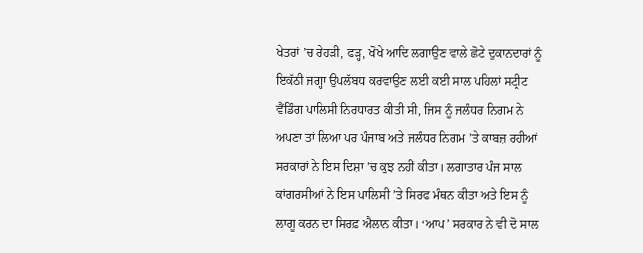ਖੇਤਰਾਂ ’ਚ ਰੇਹੜੀ, ਫੜ੍ਹ, ਖੋਖੇ ਆਦਿ ਲਗਾਉਣ ਵਾਲੇ ਛੋਟੇ ਦੁਕਾਨਦਾਰਾਂ ਨੂੰ ਇਕੱਠੀ ਜਗ੍ਹਾ ਉਪਲੱਬਧ ਕਰਵਾਉਣ ਲਈ ਕਈ ਸਾਲ ਪਹਿਲਾਂ ਸਟ੍ਰੀਟ ਵੈਂਡਿੰਗ ਪਾਲਿਸੀ ਨਿਰਧਾਰਤ ਕੀਤੀ ਸੀ, ਜਿਸ ਨੂੰ ਜਲੰਧਰ ਨਿਗਮ ਨੇ ਅਪਣਾ ਤਾਂ ਲਿਆ ਪਰ ਪੰਜਾਬ ਅਤੇ ਜਲੰਧਰ ਨਿਗਮ ’ਤੇ ਕਾਬਜ਼ ਰਹੀਆਂ ਸਰਕਾਰਾਂ ਨੇ ਇਸ ਦਿਸ਼ਾ ’ਚ ਕੁਝ ਨਹੀਂ ਕੀਤਾ। ਲਗਾਤਾਰ ਪੰਜ ਸਾਲ ਕਾਂਗਰਸੀਆਂ ਨੇ ਇਸ ਪਾਲਿਸੀ ’ਤੇ ਸਿਰਫ ਮੰਥਨ ਕੀਤਾ ਅਤੇ ਇਸ ਨੂੰ ਲਾਗੂ ਕਰਨ ਦਾ ਸਿਰਫ਼ ਐਲਾਨ ਕੀਤਾ। ‘ਆਪ’ ਸਰਕਾਰ ਨੇ ਵੀ ਦੋ ਸਾਲ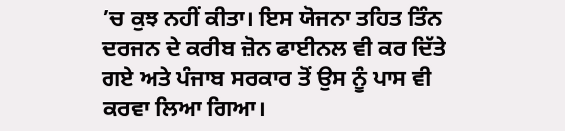’ਚ ਕੁਝ ਨਹੀਂ ਕੀਤਾ। ਇਸ ਯੋਜਨਾ ਤਹਿਤ ਤਿੰਨ ਦਰਜਨ ਦੇ ਕਰੀਬ ਜ਼ੋਨ ਫਾਈਨਲ ਵੀ ਕਰ ਦਿੱਤੇ ਗਏ ਅਤੇ ਪੰਜਾਬ ਸਰਕਾਰ ਤੋਂ ਉਸ ਨੂੰ ਪਾਸ ਵੀ ਕਰਵਾ ਲਿਆ ਗਿਆ।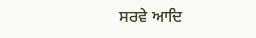ਸਰਵੇ ਆਦਿ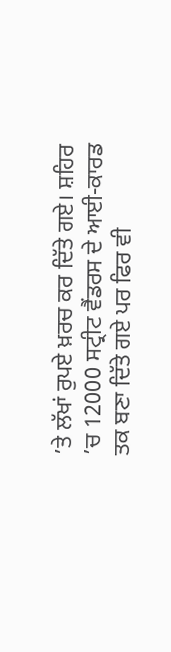’ਤੇ ਲੱਖਾਂ ਰੁਪਏ ਖ਼ਰਚ ਕਰ ਦਿੱਤੇ ਗਏ। ਸ਼ਹਿਰ ’ਚ 12000 ਸਟ੍ਰੀਟ ਵੈਂਡਰਸ ਦੇ ਆਈ-ਕਾਰਡ ਤਕ ਬਣਾ ਦਿੱਤੇ ਗਏ ਪਰ ਫਿਰ ਵੀ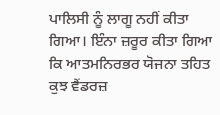ਪਾਲਿਸੀ ਨੂੰ ਲਾਗੂ ਨਹੀਂ ਕੀਤਾ ਗਿਆ। ਇੰਨਾ ਜ਼ਰੂਰ ਕੀਤਾ ਗਿਆ ਕਿ ਆਤਮਨਿਰਭਰ ਯੋਜਨਾ ਤਹਿਤ ਕੁਝ ਵੈਂਡਰਜ਼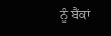ਨੂੰ ਬੈਂਕਾਂ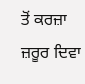ਤੋਂ ਕਰਜ਼ਾ ਜ਼ਰੂਰ ਦਿਵਾ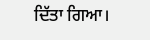ਦਿੱਤਾ ਗਿਆ।